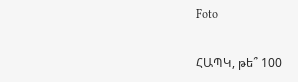Foto

ՀԱՊԿ, թե՞ 100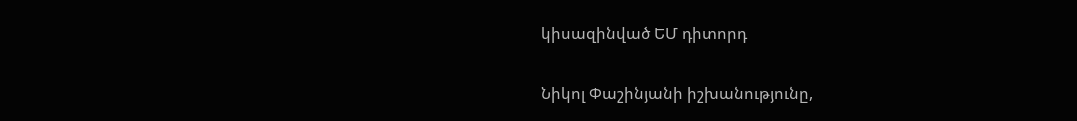կիսազինված ԵՄ դիտորդ

Նիկոլ Փաշինյանի իշխանությունը,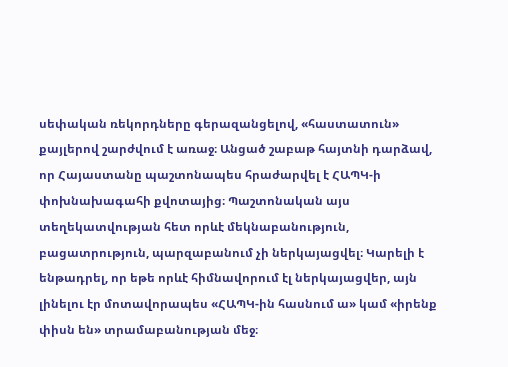սեփական ռեկորդները գերազանցելով, «հաստատուն» քայլերով շարժվում է առաջ։ Անցած շաբաթ հայտնի դարձավ, որ Հայաստանը պաշտոնապես հրաժարվել է ՀԱՊԿ-ի փոխնախագահի քվոտայից։ Պաշտոնական այս տեղեկատվության հետ որևէ մեկնաբանություն, բացատրություն, պարզաբանում չի ներկայացվել։ Կարելի է ենթադրել, որ եթե որևէ հիմնավորում էլ ներկայացվեր, այն լինելու էր մոտավորապես «ՀԱՊԿ-ին հասնում ա» կամ «իրենք փիսն են» տրամաբանության մեջ։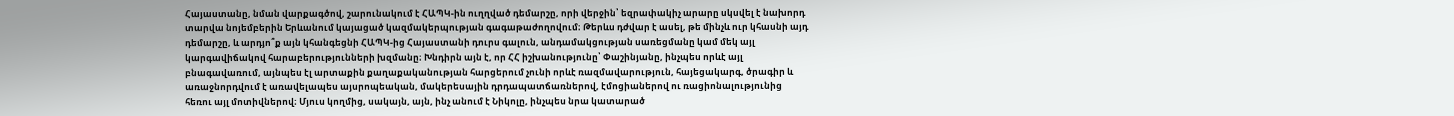Հայաստանը, նման վարքագծով, շարունակում է ՀԱՊԿ-ին ուղղված դեմարշը, որի վերջին՝ եզրափակիչ արարը սկսվել է նախորդ տարվա նոյեմբերին Երևանում կայացած կազմակերպության գագաթաժողովում։ Թերևս դժվար է ասել, թե մինչև ուր կհասնի այդ դեմարշը, և արդյո՞ք այն կհանգեցնի ՀԱՊԿ-ից Հայաստանի դուրս գալուն, անդամակցության սառեցմանը կամ մեկ այլ կարգավիճակով հարաբերությունների խզմանը։ Խնդիրն այն է, որ ՀՀ իշխանությունը՝ Փաշինյանը, ինչպես որևէ այլ բնագավառում, այնպես էլ արտաքին քաղաքականության հարցերում չունի որևէ ռազմավարություն, հայեցակարգ, ծրագիր և առաջնորդվում է առավելապես այսրոպեական, մակերեսային դրդապատճառներով, էմոցիաներով ու ռացիոնալությունից հեռու այլ մոտիվներով։ Մյուս կողմից, սակայն, այն, ինչ անում է Նիկոլը, ինչպես նրա կատարած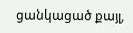ցանկացած քայլ,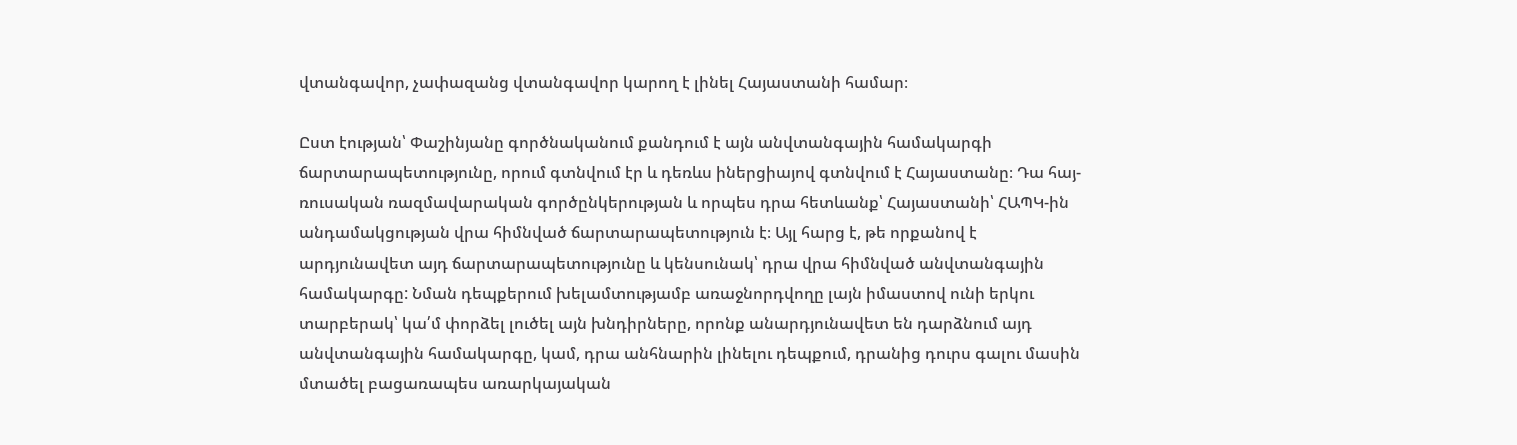վտանգավոր, չափազանց վտանգավոր կարող է լինել Հայաստանի համար։

Ըստ էության՝ Փաշինյանը գործնականում քանդում է այն անվտանգային համակարգի ճարտարապետությունը, որում գտնվում էր և դեռևս իներցիայով գտնվում է Հայաստանը։ Դա հայ-ռուսական ռազմավարական գործընկերության և որպես դրա հետևանք՝ Հայաստանի՝ ՀԱՊԿ-ին անդամակցության վրա հիմնված ճարտարապետություն է։ Այլ հարց է, թե որքանով է արդյունավետ այդ ճարտարապետությունը և կենսունակ՝ դրա վրա հիմնված անվտանգային համակարգը: Նման դեպքերում խելամտությամբ առաջնորդվողը լայն իմաստով ունի երկու տարբերակ՝ կա՛մ փորձել լուծել այն խնդիրները, որոնք անարդյունավետ են դարձնում այդ անվտանգային համակարգը, կամ, դրա անհնարին լինելու դեպքում, դրանից դուրս գալու մասին մտածել բացառապես առարկայական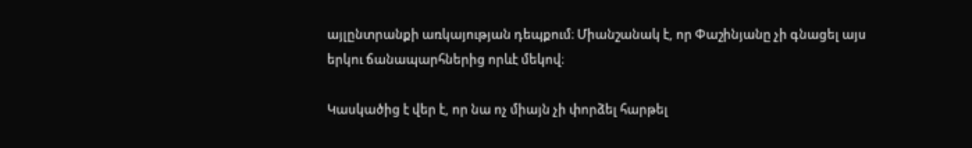այլընտրանքի առկայության դեպքում։ Միանշանակ է, որ Փաշինյանը չի գնացել այս երկու ճանապարհներից որևէ մեկով։

Կասկածից է վեր է, որ նա ոչ միայն չի փորձել հարթել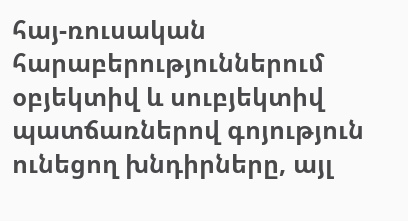հայ-ռուսական հարաբերություններում օբյեկտիվ և սուբյեկտիվ պատճառներով գոյություն ունեցող խնդիրները, այլ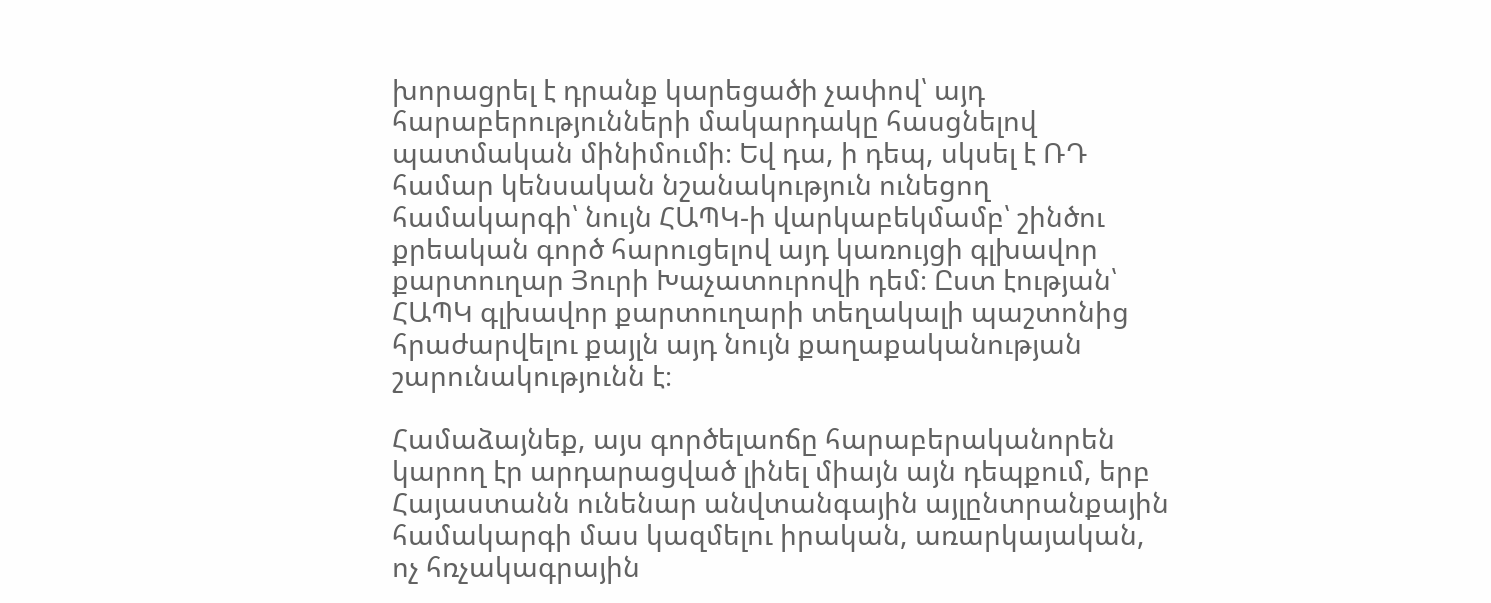խորացրել է դրանք կարեցածի չափով՝ այդ հարաբերությունների մակարդակը հասցնելով պատմական մինիմումի։ Եվ դա, ի դեպ, սկսել է ՌԴ համար կենսական նշանակություն ունեցող համակարգի՝ նույն ՀԱՊԿ-ի վարկաբեկմամբ՝ շինծու քրեական գործ հարուցելով այդ կառույցի գլխավոր քարտուղար Յուրի Խաչատուրովի դեմ։ Ըստ էության՝ ՀԱՊԿ գլխավոր քարտուղարի տեղակալի պաշտոնից հրաժարվելու քայլն այդ նույն քաղաքականության շարունակությունն է։

Համաձայնեք, այս գործելաոճը հարաբերականորեն կարող էր արդարացված լինել միայն այն դեպքում, երբ Հայաստանն ունենար անվտանգային այլընտրանքային համակարգի մաս կազմելու իրական, առարկայական, ոչ հռչակագրային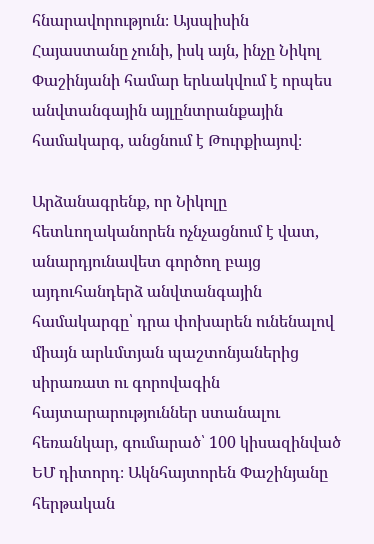հնարավորություն։ Այսպիսին Հայաստանը չունի, իսկ այն, ինչը Նիկոլ Փաշինյանի համար երևակվում է որպես անվտանգային այլընտրանքային համակարգ, անցնում է Թուրքիայով։

Արձանագրենք, որ Նիկոլը հետևողականորեն ոչնչացնում է վատ, անարդյունավետ գործող բայց այդուհանդերձ անվտանգային համակարգը՝ դրա փոխարեն ունենալով միայն արևմտյան պաշտոնյաներից սիրառատ ու գորովագին հայտարարություններ ստանալու հեռանկար, գումարած՝ 100 կիսազինված ԵՄ դիտորդ։ Ակնհայտորեն Փաշինյանը հերթական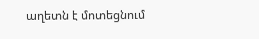աղետն է մոտեցնում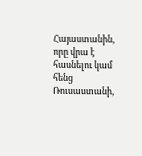Հայաստանին, որը վրա է հասնելու կամ հենց Ռուսաստանի,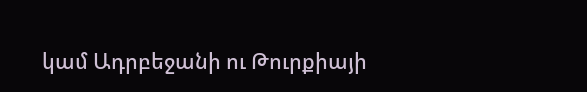կամ Ադրբեջանի ու Թուրքիայի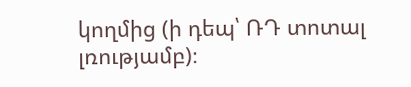կողմից (ի դեպ՝ ՌԴ տոտալ լռությամբ)։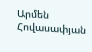Արմեն Հովասափյան